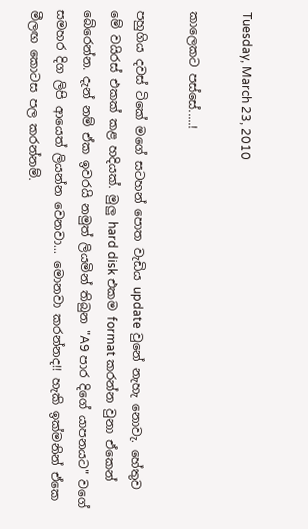Tuesday, March 23, 2010

කාලෙකට පස්සේ.....!

පහුගිය දවස් ටිකේ මගේ සටහන් පොත වැඩිය update වුනේ නැහැ නොවැ. හේතුව මේ වයිරස් එකක් කළ හදියක්. මුලු hard disk එකම format කරන්න වුනා ඒකෙන් බේරෙන්න. දැන් නම් ඒක ඉවරයි නමුත් ලියමින් තිබුන "A9 පාර දිගේ යාපනයට" වගේ සමහර දිග ලිපි ආයෙත් ලියන්න වෙනවා... මොනවා කරන්නද!! හැකි ඉක්මනින් ඒකෙ මීලඟ කොටස පල කරන්නම්.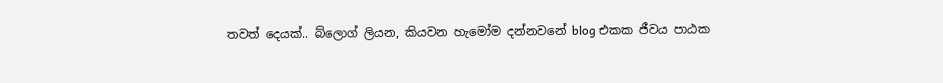තවත් දෙයක්.. බ්ලොග් ලියන, කියවන හැමෝම දන්නවනේ blog එකක ජීවය පාඨක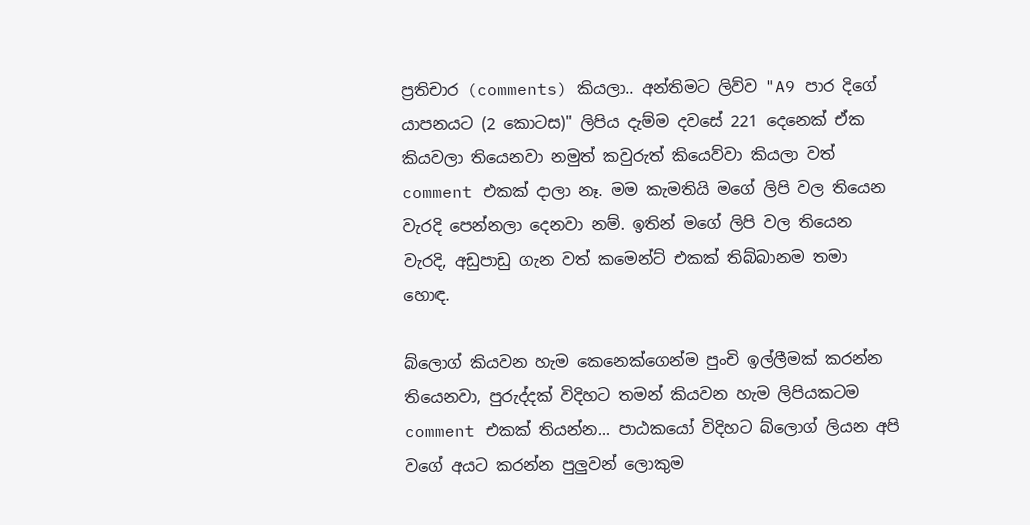ප්‍රතිචාර (comments) කියලා.. අන්තිමට ලිව්ව "A9 පාර දිගේ යාපනයට (2 කොටස)" ලිපිය දැම්ම දවසේ 221 දෙනෙක් ඒක කියවලා තියෙනවා නමුත් කවුරුත් කියෙව්වා කියලා වත් comment එකක් දාලා නෑ. මම කැමතියි මගේ ලිපි වල තියෙන වැරදි පෙන්නලා දෙනවා නම්. ඉතින් මගේ ලිපි වල තියෙන වැරදි, අඩුපාඩු ගැන වත් කමෙන්ට් එකක් තිබ්බානම තමා හොඳ.

බ්ලොග් කියවන හැම කෙනෙක්ගෙන්ම පුංචි ඉල්ලීමක් කරන්න තියෙනවා, පුරුද්දක් විදිහට තමන් කියවන හැම ලිපියකටම comment එකක් තියන්න... පාඨකයෝ විදිහට බ්ලොග් ලියන අපි වගේ අයට කරන්න පුලුවන් ලොකුම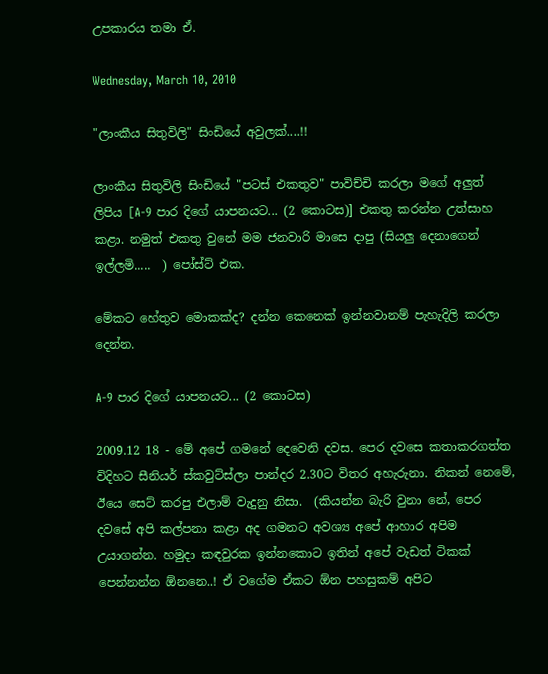උපකාරය තමා ඒ.

Wednesday, March 10, 2010

"ලාංකීය සිතුවිලි" සිංඩියේ අවුලක්....!!

ලාංකීය සිතුවිලි සිංඩියේ "පටස් එකතුව" පාවිච්චි කරලා මගේ අලුත් ලිපිය [A-9 පාර දිගේ යාපනයට... (2 කොටස)] එකතු කරන්න උත්සාහ කළා. නමුත් එකතු වුනේ මම ජනවාරි මාසෙ දාපු (සියලු දෙනාගෙන් ඉල්ලමි.....  ) පෝස්ට් එක.

මේකට හේතුව මොකක්ද? දන්න කෙනෙක් ඉන්නවානම් පැහැදිලි කරලා දෙන්න.

A-9 පාර දිගේ යාපනයට... (2 කොටස)

2009.12 18 - මේ අපේ ගමනේ දෙවෙනි දවස. පෙර දවසෙ කතාකරගත්ත විදිහට සීනියර් ස්කවුට්ස්ලා පාන්දර 2.30ට විතර අහැරුනා. නිකන් නෙමේ, ඊයෙ සෙට් කරපු එලාම් වැදුනු නිසා.  (කියන්න බැරි වුනා නේ, පෙර දවසේ අපි කල්පනා කළා අද ගමනට අවශ්‍ය අපේ ආහාර අපිම උයාගන්න. හමුදා කඳවුරක ඉන්නකොට ඉතින් අපේ වැඩත් ටිකක් පෙන්නන්න ඕනනෙ..! ඒ වගේම ඒකට ඕන පහසුකම් අපිට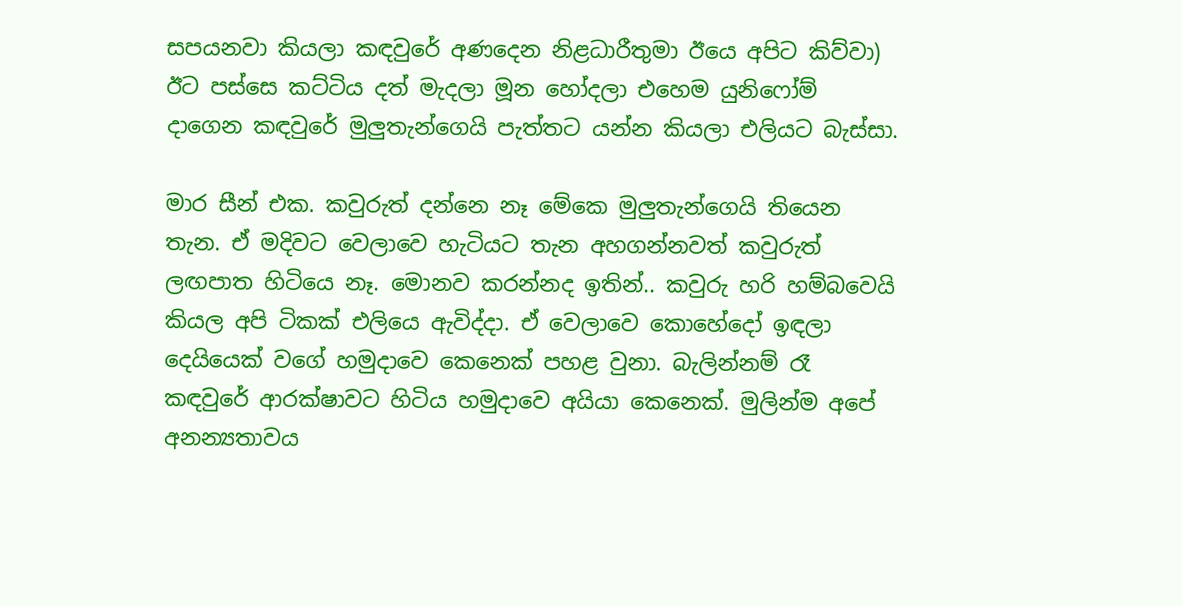සපයනවා කියලා කඳවුරේ අණදෙන නිළධාරීතුමා ඊයෙ අපිට කිව්වා) ඊට පස්සෙ කට්ටිය දත් මැදලා මූන හෝදලා එහෙම යුනිෆෝම් දාගෙන කඳවුරේ මුලුතැන්ගෙයි පැත්තට යන්න කියලා එලියට බැස්සා.

මාර සීන් එක. කවුරුත් දන්නෙ නෑ මේකෙ මුලුතැන්ගෙයි තියෙන තැන. ඒ මදිවට වෙලාවෙ හැටියට තැන අහගන්නවත් කවුරුත් ලඟපාත හිටියෙ නෑ. මොනව කරන්නද ඉතින්.. කවුරු හරි හම්බවෙයි කියල අපි ටිකක් එලියෙ ඇවිද්දා. ඒ වෙලාවෙ කොහේදෝ ඉඳලා දෙයියෙක් වගේ හමුදාවෙ කෙනෙක් පහළ වුනා. බැලින්නම් රෑ කඳවුරේ ආරක්ෂාවට හිටිය හමුදාවෙ අයියා කෙනෙක්. මුලින්ම අපේ අනන්‍යතාවය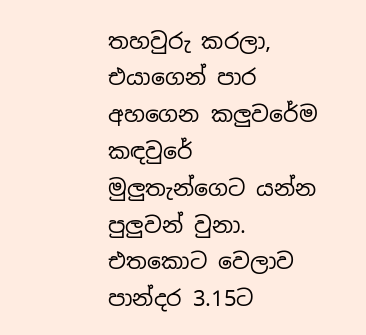තහවුරු කරලා, එයාගෙන් පාර අහගෙන කලුවරේම කඳවුරේ මුලුතැන්ගෙට යන්න පුලුවන් වුනා. එතකොට වෙලාව පාන්දර 3.15ට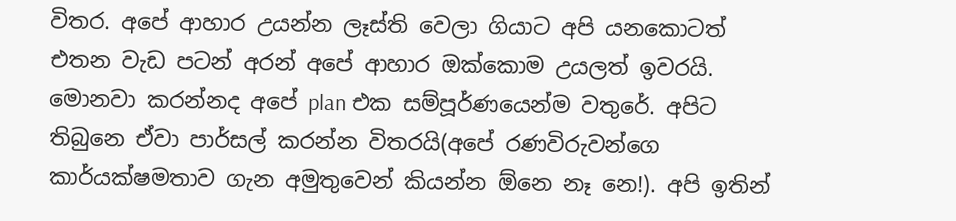විතර. අපේ ආහාර උයන්න ලෑස්ති වෙලා ගියාට අපි යනකොටත් එතන වැඩ පටන් අරන් අපේ ආහාර ඔක්කොම උයලත් ඉවරයි. මොනවා කරන්නද අපේ plan එක සම්පූර්ණයෙන්ම වතුරේ. අපිට තිබුනෙ ඒවා පාර්සල් කරන්න විතරයි(අපේ රණවිරුවන්ගෙ කාර්යක්ෂමතාව ගැන අමුතුවෙන් කියන්න ඕනෙ නෑ නෙ!). අපි ඉතින්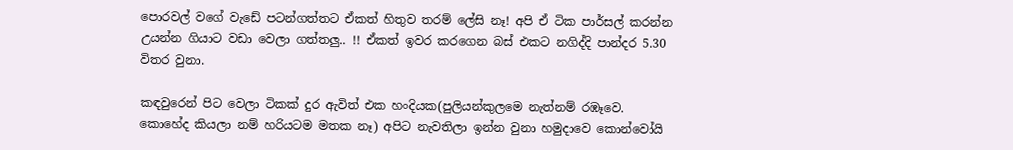පොරවල් වගේ වැඩේ පටන්ගත්තට ඒකත් හිතුව තරම් ලේසි නෑ! අපි ඒ ටික පාර්සල් කරන්න උයන්න ගියාට වඩා වෙලා ගත්තලු.. !! ඒකත් ඉවර කරගෙන බස් එකට නගිද්දි පාන්දර 5.30 විතර වුනා.

කඳවුරෙන් පිට වෙලා ටිකක් දුර ඇවිත් එක හංදියක(පුලියන්කුලමෙ නැත්නම් රඹෑවෙ. කොහේද කියලා නම් හරියටම මතක නෑ) අපිට නැවතිලා ඉන්න වුනා හමුදාවෙ කොන්වෝයි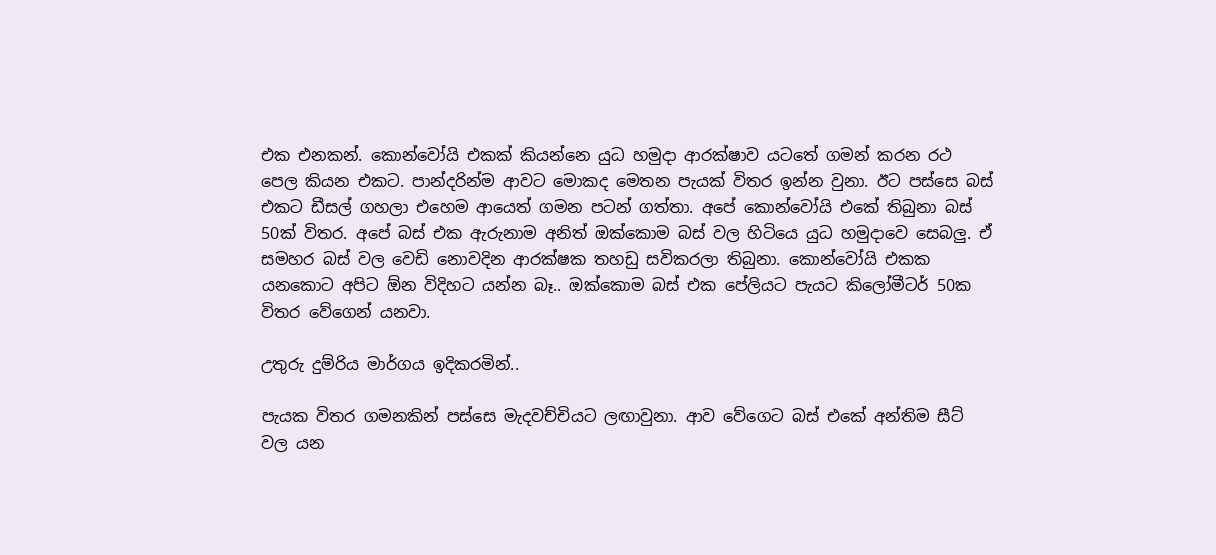එක එනකන්. කොන්වෝයි එකක් කියන්නෙ යුධ හමුදා ආරක්ෂාව යටතේ ගමන් කරන රථ පෙල කියන එකට. පාන්දරින්ම ආවට මොකද මෙතන පැයක් විතර ඉන්න වුනා. ඊට පස්සෙ බස් එකට ඩීසල් ගහලා එහෙම ආයෙත් ගමන පටන් ගත්තා. අපේ කොන්වෝයි එකේ තිබුනා බස් 50ක් විතර. අපේ බස් එක ඇරුනාම අනිත් ඔක්කොම බස් වල හිටියෙ යුධ හමුදාවෙ සෙබලු. ඒ සමහර බස් වල වෙඩි නොවදින ආරක්ෂක තහඩු සවිකරලා තිබුනා. කොන්වෝයි එකක යනකොට අපිට ඕන විදිහට යන්න බෑ.. ඔක්කොම බස් එක පේලියට පැයට කිලෝමීටර් 50ක විතර වේගෙන් යනවා.

උතුරු දුම්රිය මාර්ගය ඉදිකරමින්..

පැයක විතර ගමනකින් පස්සෙ මැදවච්චියට ලඟාවුනා. ආව වේගෙට බස් එකේ අන්තිම සීට් වල යන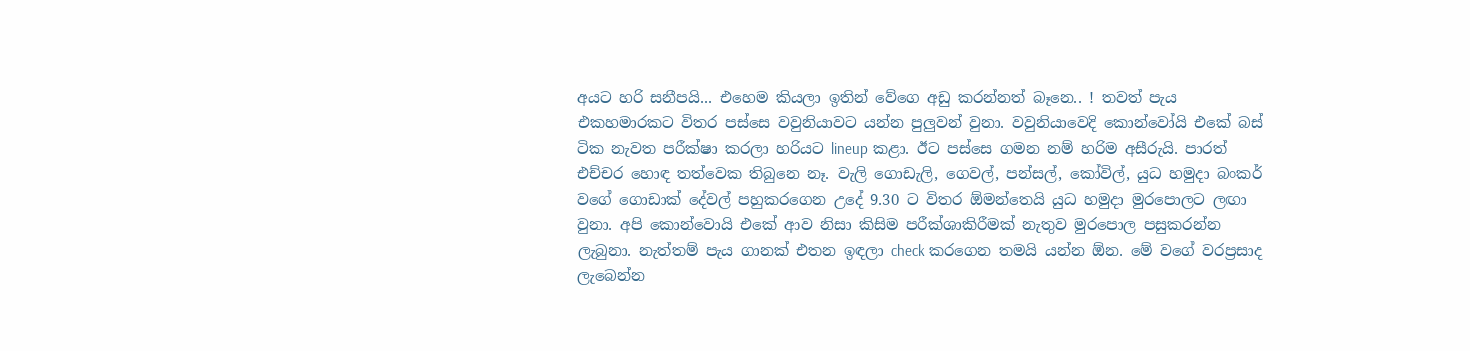අයට හරි සනීපයි... එහෙම කියලා ඉතින් වේගෙ අඩු කරන්නත් බෑනෙ.. ! තවත් පැය එකහමාරකට විතර පස්සෙ වවුනියාවට යන්න පුලුවන් වුනා. වවුනියාවෙදි කොන්වෝයි එකේ බස් ටික නැවත පරීක්ෂා කරලා හරියට lineup කළා. ඊට පස්සෙ ගමන නම් හරිම අසීරුයි. පාරත් එච්චර හොඳ තත්වෙක තිබුනෙ නෑ. වැලි ගොඩැලි, ගෙවල්, පන්සල්, කෝවිල්, යුධ හමුදා බංකර් වගේ ගොඩාක් දේවල් පහුකරගෙන උදේ 9.30 ට විතර ඕමන්තෙයි යුධ හමුදා මුරපොලට ලඟා වුනා. අපි කොන්වොයි එකේ ආව නිසා කිසිම පරීක්ශාකිරීමක් නැතුව මුරපොල පසුකරන්න ලැබුනා. නැත්තම් පැය ගානක් එතන ඉඳලා check කරගෙන තමයි යන්න ඕන. මේ වගේ වරප්‍රසාද ලැබෙන්න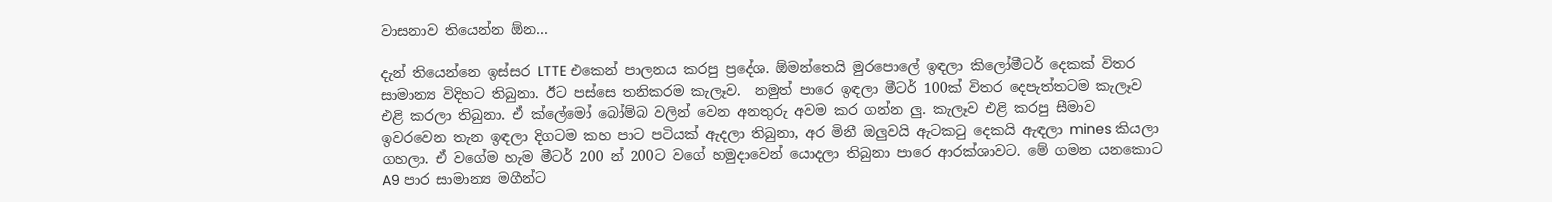වාසනාව තියෙන්න ඕන...

දැන් තියෙන්නෙ ඉස්සර LTTE එකෙන් පාලනය කරපු ප්‍රදේශ. ඕමන්තෙයි මුරපොලේ ඉඳලා කිලෝමීටර් දෙකක් විතර සාමාන්‍ය විදිහට තිබුනා. ඊට පස්සෙ තනිකරම කැලෑව.  නමුත් පාරෙ ඉඳලා මීටර් 100ක් විතර දෙපැත්තටම කැලෑව එළි කරලා තිබුනා. ඒ ක්ලේමෝ බෝම්බ වලින් වෙන අනතුරු අවම කර ගන්න ලු. කැලෑව එළි කරපු සීමාව ඉවරවෙන තැන ඉඳලා දිගටම කහ පාට පටියක් ඇදලා තිබුනා, අර මිනී ඔලුවයි ඇටක‍ටු දෙකයි ඇඳලා mines කියලා ගහලා. ඒ වගේම හැම මීටර් 200 න් 200ට වගේ හමුදාවෙන් යොදලා තිබුනා පාරෙ ආරක්ශාවට. මේ ගමන යනකොට A9 පාර සාමාන්‍ය මගීන්ට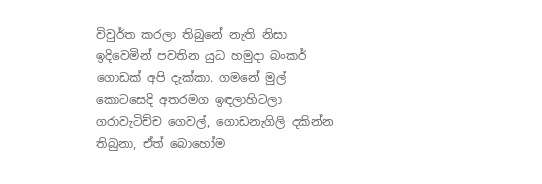විවුර්ත කරලා තිබුනේ නැති නිසා ඉදිවෙමින් පවතින යුධ හමුදා බංකර් ගොඩක් අපි දැක්කා. ගමනේ මුල් කොටසෙදි අතරමග ඉඳලාහිටලා ගරාවැටිච්ච ගෙවල්, ගොඩනැගිලි දකින්න තිබුනා, ඒත් බොහෝම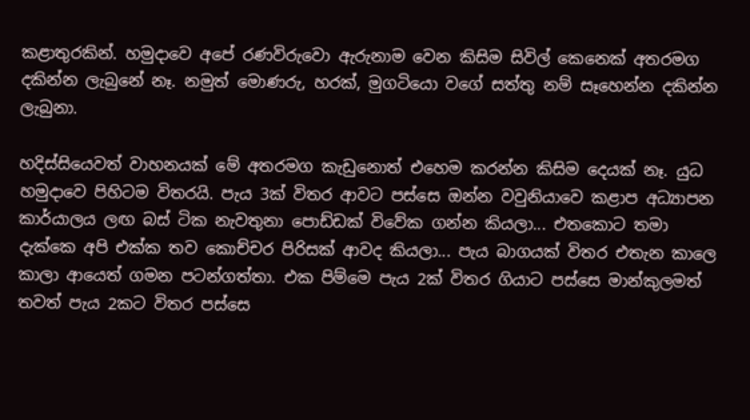කළාතුරකින්. හමුදාවෙ අපේ රණවිරුවො ඇරුනාම වෙන කිසිම සිවිල් කෙනෙක් අතරමග දකින්න ලැබුනේ නෑ. නමුත් මොණරු, හරක්, මුගටියො වගේ සත්තු නම් සෑහෙන්න දකින්න ලැබුනා.

හදිස්සියෙවත් වාහනයක් මේ අතරමග කැඩුනොත් එහෙම කරන්න කිසිම දෙයක් නෑ. යුධ හමුදාවෙ පිහිටම විතරයි. පැය 3ක් විතර ආවට පස්සෙ ඔන්න වවුනියාවෙ කළාප අධ්‍යාපන කාර්යාලය ලඟ බස් ටික නැවතුනා පොඩ්ඩක් විවේක ගන්න කියලා... එතකොට තමා දැක්කෙ අපි එක්ක තව කොච්චර පිරිසක් ආවද කියලා... පැය බාගයක් විතර එතැන කාලෙ කාලා ආයෙත් ගමන පටන්ගත්තා. එක පිම්මෙ පැය 2ක් විතර ගියාට පස්සෙ මාන්කුලමත් තවත් පැය 2කට විතර පස්සෙ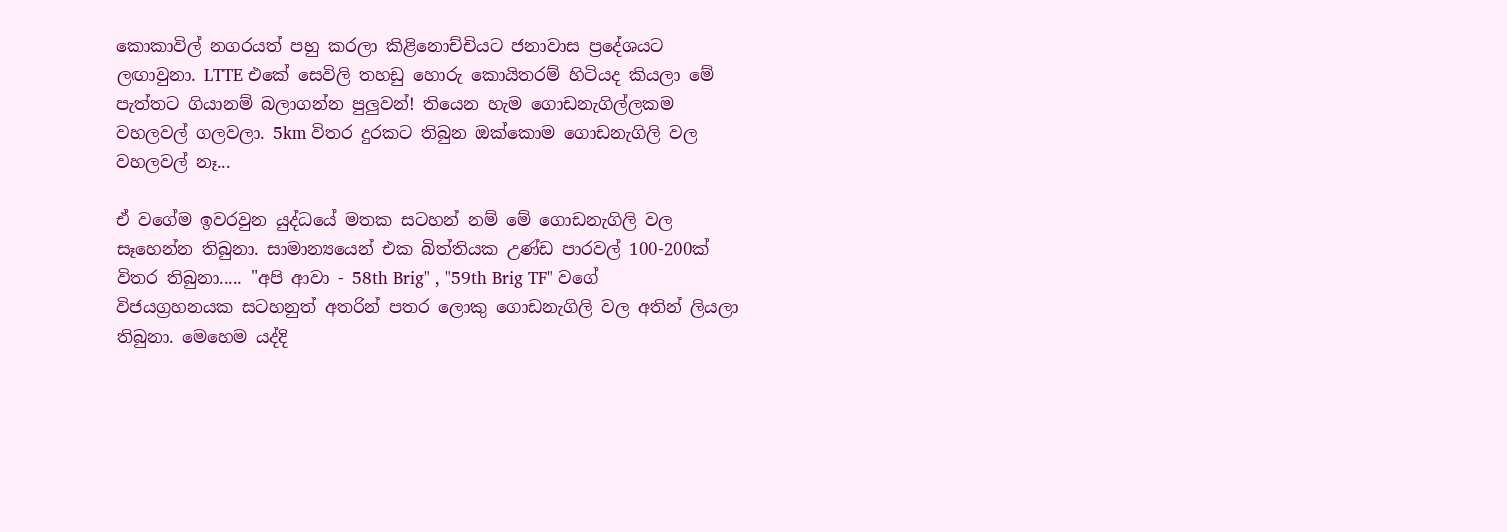කොකාවිල් නගරයත් පහු කරලා කිළිනොච්චියට ජනාවාස ප්‍රදේශයට ලඟාවුනා. LTTE එකේ සෙවිලි තහඩු හොරු කොයිතරම් හිටියද කියලා මේ පැත්තට ගියානම් බලාගන්න පුලුවන්! තියෙන හැම ගොඩනැගිල්ලකම වහලවල් ගලවලා. 5km විතර දුරකට තිබුන ඔක්කොම ගොඩනැගිලි වල වහලවල් නෑ...

ඒ වගේම ඉවරවුන යුද්ධයේ මතක සටහන් නම් මේ ගොඩනැගිලි වල සෑහෙන්න තිබුනා. සාමාන්‍යයෙන් එක බිත්තියක උණ්ඩ පාරවල් 100-200ක් විතර තිබුනා..... "අපි ආවා - 58th Brig" , "59th Brig TF" වගේ විජයග්‍රහනයක සටහනුත් අතරින් පතර ලොකු ගොඩනැගිලි වල අතින් ලියලා තිබුනා. මෙහෙම යද්දි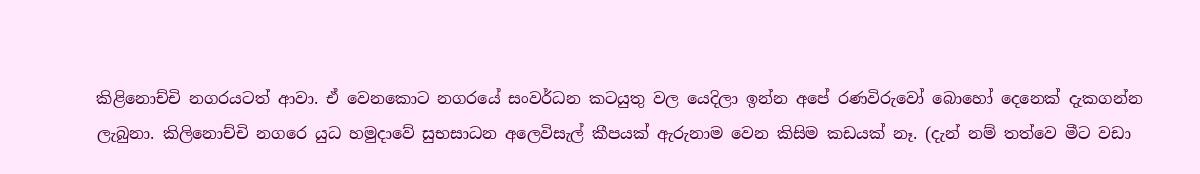කිළිනොච්චි නගරයටත් ආවා. ඒ වෙනකොට නගරයේ සංවර්ධන කටයුතු වල යෙදිලා ඉන්න අපේ රණවිරුවෝ බොහෝ දෙනෙක් දැකගන්න ලැබුනා. කිලිනොච්චි නගරෙ යුධ හමුදාවේ සුභසාධන අලෙවිසැල් කීපයක් ඇරුනාම වෙන කිසිම කඩයක් නෑ. (දැන් නම් තත්වෙ මීට වඩා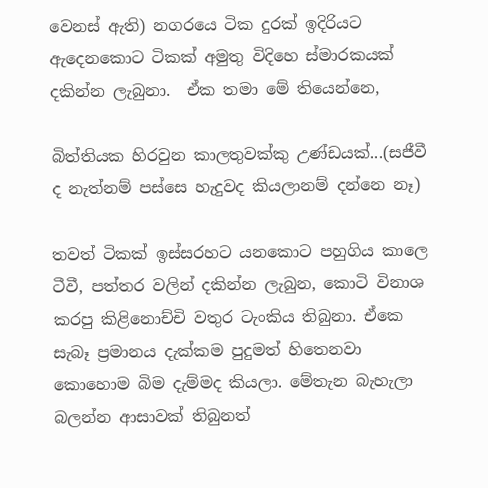වෙනස් ඇති) නගරයෙ ටික දුරක් ඉදිරියට ඇදෙනකොට ටිකක් අමුතු විදිහෙ ස්මාරකයක් දකින්න ලැබුනා.  ඒක තමා මේ තියෙන්නෙ,

බිත්තියක හිරවුන කාලතුවක්කු උණ්ඩයක්...(සජීවී ද නැත්නම් පස්සෙ හැදුවද කියලානම් දන්නෙ නෑ)

තවත් ටිකක් ඉස්සරහට යනකොට පහුගිය කාලෙ ටීවී, පත්තර වලින් දකින්න ලැබුන, කොටි විනාශ කරපු කිළිනොච්චි වතුර ටැංකිය තිබුනා. ඒකෙ සැබෑ ප්‍රමානය දැක්කම පුදුමත් හිතෙනවා කොහොම බිම දැම්මද කියලා. මේතැන බැහැලා බලන්න ආසාවක් තිබුනත්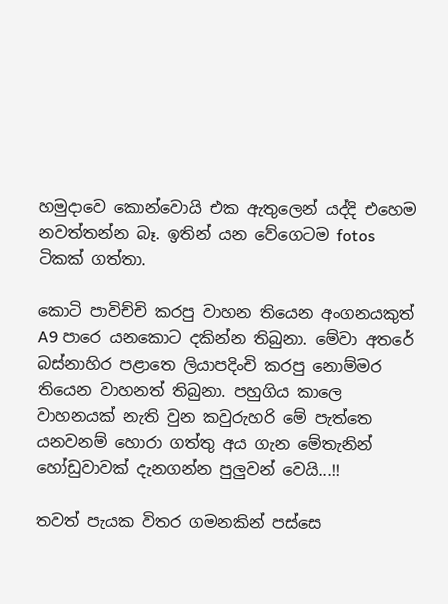හමුදාවෙ කොන්වොයි එක ඇතුලෙන් යද්දි එහෙම නවත්තන්න බෑ. ඉතින් යන වේගෙටම fotos ටිකක් ගත්තා.

කොටි පාවිච්චි කරපු වාහන තියෙන අංගනයකුත් A9 පාරෙ යනකොට දකින්න තිබුනා. මේවා අතරේ බස්නාහිර පළාතෙ ලියාපදිංචි කරපු නොම්මර තියෙන වාහනත් තිබුනා. පහුගිය කාලෙ වාහනයක් නැති වුන කවුරුහරි මේ පැත්තෙ යනවනම් හොරා ගත්තු අය ගැන මේතැනින් හෝඩුවාවක් දැනගන්න පුලුවන් වෙයි...!!

තවත් පැයක විතර ගමනකින් පස්සෙ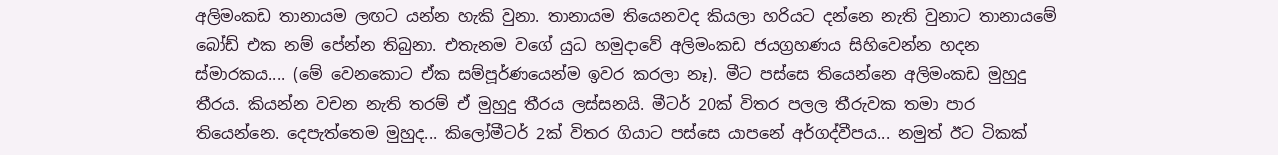අලිමංකඩ තානායම ලඟට යන්න හැකි වුනා. තානායම තියෙනවද කියලා හරියට දන්නෙ නැති වුනාට තානායමේ බෝඩ් එක නම් පේන්න තිබුනා. එතැනම වගේ යුධ හමුදාවේ අලිමංකඩ ජයග්‍රහණය සිහිවෙන්න හදන ස්මාරකය.... (මේ වෙනකොට ඒක සම්පූර්ණයෙන්ම ඉවර කරලා නෑ). මීට පස්සෙ තියෙන්නෙ අලිමංකඩ මුහුදු තීරය. කියන්න වචන නැති තරම් ඒ මුහුදු තීරය ලස්සනයි. මීටර් 20ක් විතර පලල තීරුවක තමා පාර තියෙන්නෙ. දෙපැත්තෙම මුහුද... කිලෝමීටර් 2ක් විතර ගියාට පස්සෙ යාපනේ අර්ගද්වීපය... නමුත් ඊට ටිකක්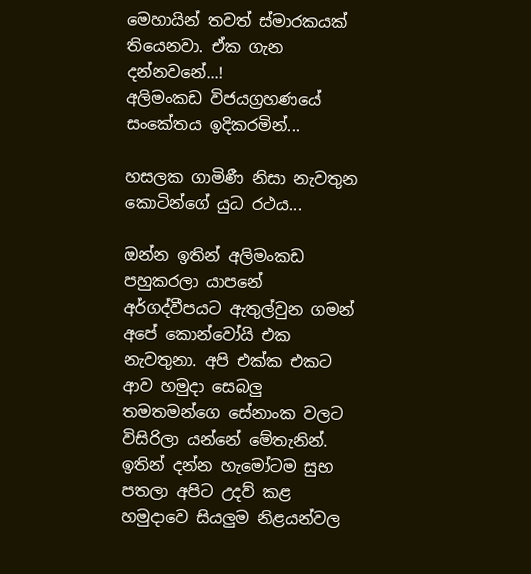මෙහායින් තවත් ස්මාරකයක් තියෙනවා. ඒක ගැන දන්නවනේ...!
අලිමංකඩ විජයග්‍රහණයේ සංකේතය ඉදිකරමින්...

හසලක ගාමිණී නිසා නැවතුන කොටින්ගේ යුධ රථය...

ඔන්න ඉතින් අලිමංකඩ පහුකරලා යාපනේ අර්ගද්වීපයට ඇතුල්වුන ගමන් අපේ කොන්වෝයි එක නැවතුනා. අපි එක්ක එකට ආව හමුදා සෙබලු තමතමන්ගෙ සේනාංක වලට විසිරිලා යන්නේ මේතැනින්. ඉතින් දන්න හැමෝටම සුභ පතලා අපිට උදව් කළ හමුදාවෙ සියලුම නිළයන්වල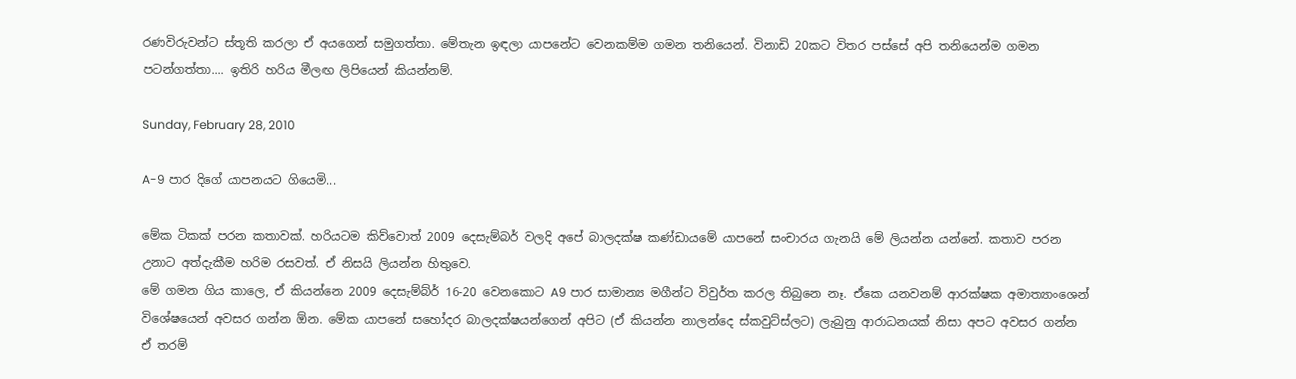රණවිරුවන්ට ස්තූති කරලා ඒ අයගෙන් සමුගත්තා. මේතැන ඉඳලා යාපනේට වෙනකම්ම ගමන තනියෙන්. විනාඩි 20කට විතර පස්සේ අපි තනියෙන්ම ගමන පටන්ගත්තා.... ඉතිරි හරිය මීලඟ ලිපියෙන් කියන්නම්.

Sunday, February 28, 2010

A-9 පාර දිගේ යාපනයට ගියෙමි...

මේක ටිකක් පරන කතාවක්. හරියටම කිව්වොත් 2009 දෙසැම්බර් වලදි අපේ බාලදක්ෂ කණ්ඩායමේ යාපනේ සංචාරය ගැනයි මේ ලියන්න යන්නේ. කතාව පරන උනාට අත්දැකීම හරිම රසවත්. ඒ නිසයි ලියන්න හිතුවෙ.
මේ ගමන ගිය කාලෙ, ඒ කියන්නෙ 2009 දෙසැම්බ්ර් 16-20 වෙනකොට A9 පාර සාමාන්‍ය මගීන්ට විවුර්ත කරල තිබුනෙ නෑ. ඒකෙ යනවනම් ආරක්ෂක අමාත්‍යාංශෙන් විශේෂයෙන් අවසර ගන්න ඕන. මේක යාපනේ සහෝදර බාලදක්ෂයන්ගෙන් අපිට (ඒ කියන්න නාලන්දෙ ස්කවුට්ස්ලට) ලැබුනු ආරාධනයක් නිසා අපට අවසර ගන්න ඒ තරම්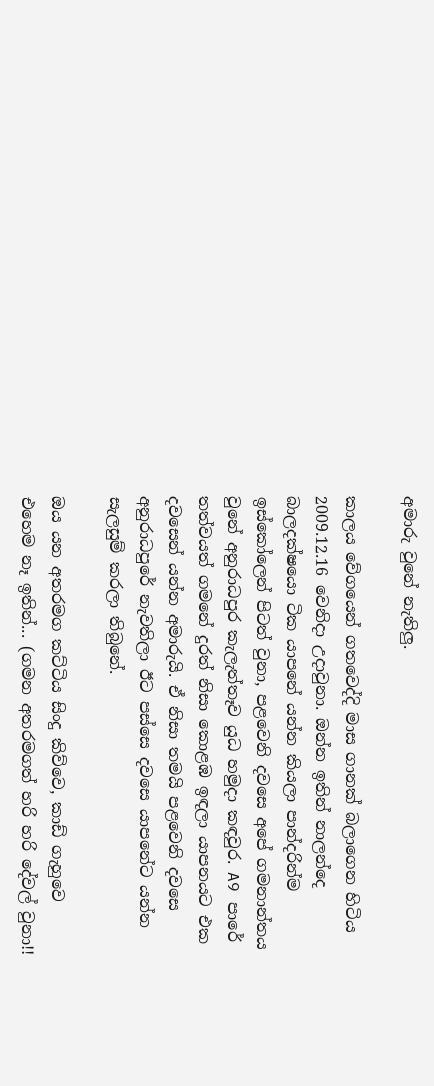අමාරු වුනේ නැතිලු.

කාලය වේගයෙන් ගතවෙද්දි මාස ගානක් බලාගෙන හිටිය 2009.12.16 වෙනිදා උදාවුනා. ඔන්න ඉතින් නාලන්දෙ බාලදක්ෂයො ටික යාපනේ යන්න කියලා පාන්දරින්ම ඉස්කෝලෙන් පිටත් වුනා, පළවෙනි දවසෙ අපේ ගමනාන්තය වුනේ අනුරාධපුර කැලැත්තෑව යුධ හමුදා කඳවුර. A9 පාරේ තත්වයත් ගමනේ දුරත් නිසා කොළඹ ඉඳලා යාපනයට එක දවසෙන් යන්න අමාරුයි. ඒ නිසා තමයි පළවෙනි දවසෙ අනුරාධපුරේ නැවතිලා ඊට පස්සෙ දවසෙ යාපනේට යන්න සැලසුම් කරලා තිබුනේ.

ඔය යන අතරමග කට්ටිය සිංදු කිව්වෙ, කාඩ් ගැහුවෙ එහෙම නෑ ඉතින්... (ගමන අතරමගත් හරි හරි දේවල් වුනා!!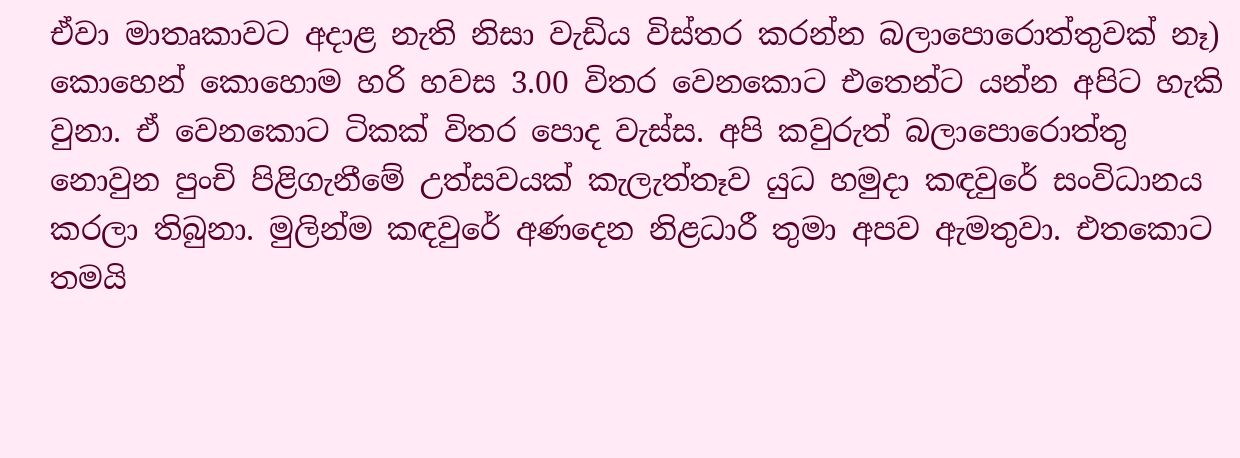ඒවා මාතෘකාවට අදාළ නැති නිසා වැඩිය විස්තර කරන්න බලාපොරොත්තුවක් නෑ) කොහෙන් කොහොම හරි හවස 3.00 විතර වෙනකොට එතෙන්ට යන්න අපිට හැකි වුනා. ඒ වෙනකොට ටිකක් විතර පොද වැස්ස. අපි කවුරුත් බලාපොරොත්තු නොවුන පුංචි පිළිගැනීමේ උත්සවයක් කැලැත්තෑව යුධ හමුදා කඳවුරේ සංවිධානය කරලා තිබුනා. මුලින්ම කඳවුරේ අණදෙන නිළධාරී තුමා අපව ඇමතුවා. එතකොට තමයි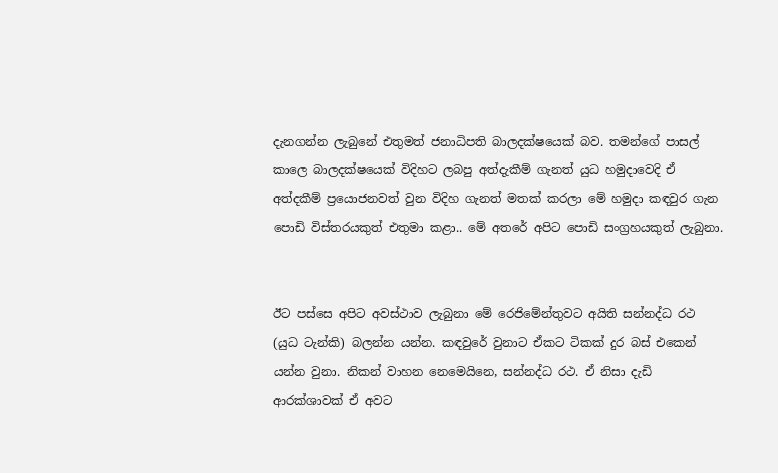දැනගන්න ලැබුනේ එතුමත් ජනාධිපති බාලදක්ෂයෙක් බව. තමන්ගේ පාසල් කාලෙ බාලදක්ෂයෙක් විදිහට ලබපු අත්දැකීම් ගැනත් යුධ හමුදාවෙදි ඒ අත්දකීම් ප්‍රයොජනවත් වුන විදිහ ගැනත් මතක් කරලා මේ හමුදා කඳවුර ගැන පොඩි විස්තරයකුත් එතුමා කළා.. මේ අතරේ අපිට පොඩි සංග්‍රහයකුත් ලැබුනා.


ඊට පස්සෙ අපිට අවස්ථාව ලැබුනා මේ රෙජිමේන්තුවට අයිති සන්නද්ධ රථ (යුධ ටැන්කි) බලන්න යන්න. කඳවුරේ වුනාට ඒකට ටිකක් දුර බස් එකෙන් යන්න වුනා. නිකන් වාහන නෙමෙයිනෙ, සන්නද්ධ රථ. ඒ නිසා දැඩි ආරක්ශාවක් ඒ අවට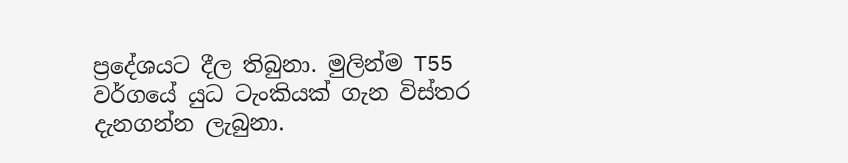ප්‍රදේශයට දීල තිබුනා. මුලින්ම T55 වර්ගයේ යුධ ටැංකියක් ගැන විස්තර දැනගන්න ලැබුනා.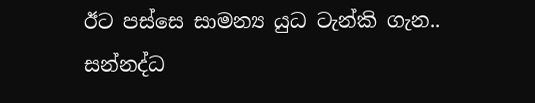ඊට පස්සෙ සාමන්‍ය යුධ ටැන්කි ගැන.. සන්නද්ධ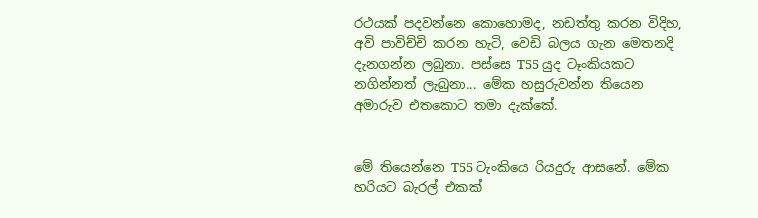රථයක් පදවන්නෙ කොහොමද, නඩත්තු කරන විදිහ, අවි පාවිච්චි කරන හැටි, වෙඩි බලය ගැන මෙතනදි දැනගන්න ලබුනා. පස්සෙ T55 යුද ටෑංකියකට නගින්නත් ලැබුනා... මේක හසුරුවන්න තියෙන අමාරුව එතකොට තමා දැක්කේ.


මේ තියෙන්නෙ T55 ටැංකියෙ රියදුරු ආසනේ. මේක හරියට බැරල් එකක්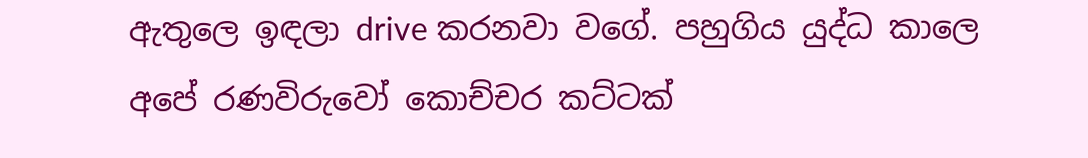ඇතුලෙ ඉඳලා drive කරනවා වගේ. පහුගිය යුද්ධ කාලෙ අපේ රණවිරුවෝ කොච්චර කට්ටක්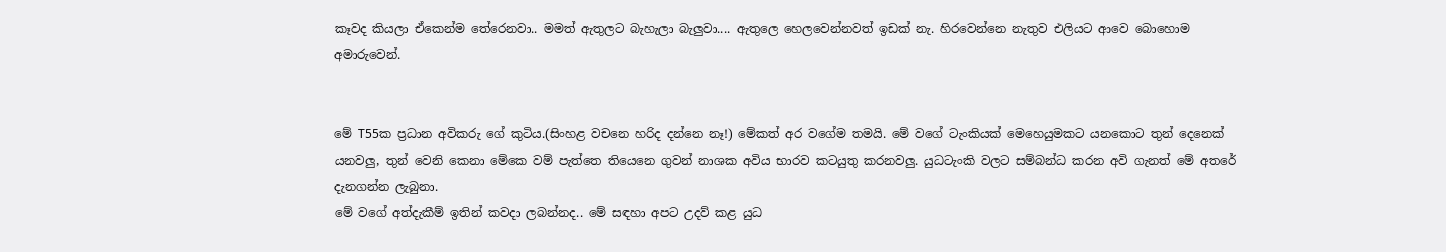කෑවද කියලා ඒකෙන්ම තේරෙනවා.. මමත් ඇතුලට බැහැලා බැලුවා.... ඇතුලෙ හෙලවෙන්නවත් ඉඩක් නැ. හිරවෙන්නෙ නැතුව එලියට ආවෙ බොහොම අමාරුවෙන්.


මේ T55ක ප්‍රධාන අවිකරු ගේ කුටිය.(සිංහළ වචනෙ හරිද දන්නෙ නෑ!) මේකත් අර වගේම තමයි. මේ වගේ ටැංකියක් මෙහෙයුමකට යනකොට තුන් දෙනෙක් යනවලු, තුන් වෙනි කෙනා මේකෙ වම් පැත්තෙ තියෙනෙ ගුවන් නාශක අවිය භාරව කටයුතු කරනවලු. යුධටැංකි වලට සම්බන්ධ කරන අවි ගැනත් මේ අතරේ දැනගන්න ලැබුනා.
මේ වගේ අත්දැකීම් ඉතින් කවදා ලබන්නද.. මේ සඳහා අපට උදව් කළ යුධ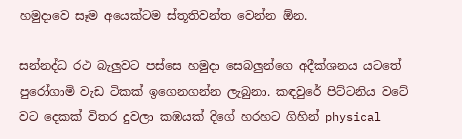හමුදාවෙ සෑම අයෙක්ටම ස්තූතිවන්ත වෙන්න ඕන.

සන්නද්ධ රථ බැලුවට පස්සෙ හමුදා සෙබලුන්ගෙ අදීක්ශනය යටතේ පුරෝගාමි වැඩ ටිකක් ඉගෙනගන්න ලැබුනා. කඳවුරේ පිට්ටනිය වටේ වට දෙකක් විතර දුවලා කඹයක් දිගේ හරහට ගිහින් physical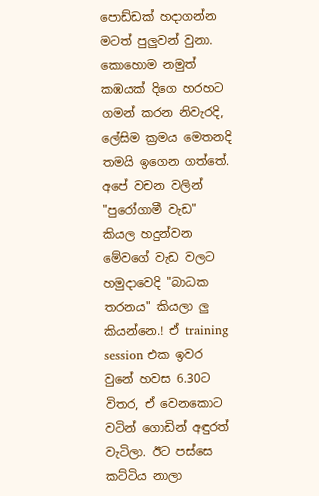පොඩ්ඩක් හදාගන්න මටත් පුලුවන් වුනා. කොහොම නමුත් කඹයක් දිගෙ හරහට ගමන් කරන නිවැරදි, ලේසිම ක්‍රමය මෙතනදි තමයි ඉගෙන ගත්තේ. අපේ වචන වලින් "පුරෝගාමී වැඩ" කියල හදුන්වන මේවගේ වැඩ වලට හමුදාවෙදි "බාධක තරනය" කියලා ලු කියන්නෙ.! ඒ training session එක ඉවර වුනේ හවස 6.30ට විතර, ඒ වෙනකොට වටින් ගොඩින් අඳුරත් වැටිලා. ඊට පස්සෙ කට්ටිය නාලා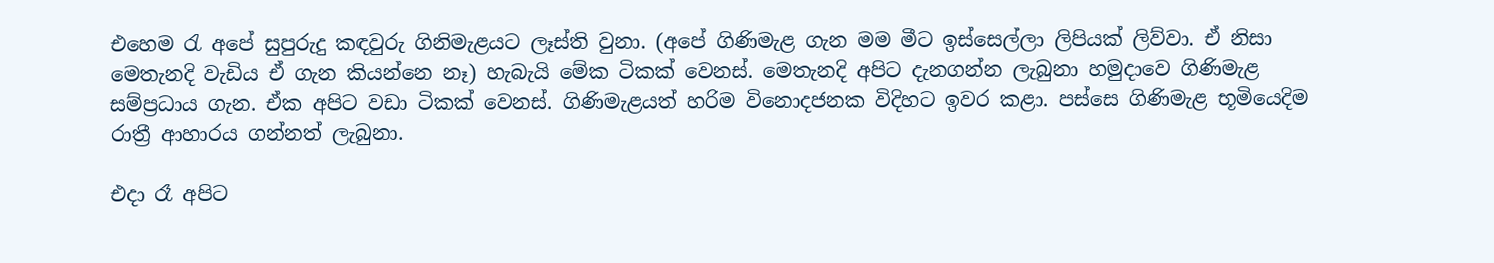එහෙම ‍රැ අපේ සුපුරුදු කඳවුරු ගිනිමැළයට ලෑස්ති වුනා. (අපේ ගිණිමැළ ගැන මම මීට ඉස්සෙල්ලා ලිපියක් ලිව්වා. ඒ නිසා මෙතැනදි වැඩිය ඒ ගැන කියන්නෙ නෑ) හැබැයි මේක ටිකක් වෙනස්. මෙතැනදි අපිට දැනගන්න ලැබුනා හමුදාවෙ ගිණිමැළ සම්ප්‍රධාය ගැන. ඒක අපිට වඩා ටිකක් වෙනස්. ගිණිමැළයත් හරිම විනොදජනක විදිහට ඉවර කළා. පස්සෙ ගිණිමැළ භූමියෙදිම රාත්‍රී ආහාරය ගන්නත් ලැබුනා.

එදා රෑ අපිට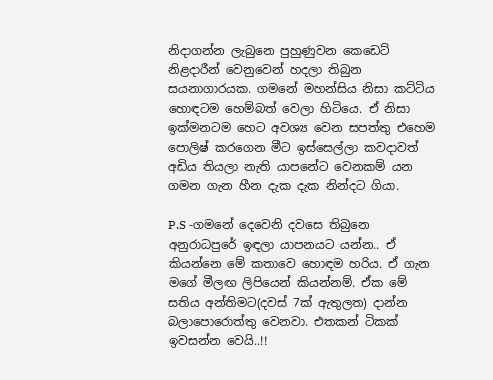නිදාගන්න ලැබුනෙ පුහුණුවන කෙඩෙට් නිළදාරීන් වෙනුවෙන් හදලා තිබුන සයනාගාරයක. ගමනේ මහන්සිය නිසා කට්ටිය හොඳටම හෙම්බත් වෙලා හිටියෙ. ඒ නිසා ඉක්මනටම හෙට අවශ්‍ය වෙන සපත්තු එහෙම පොලිෂ් කරගෙන මීට ඉස්සෙල්ලා කවදාවත් අඩිය තියලා නැති යාපනේට වෙනකම් යන ගමන ගැන හීන දැක දැක නින්දට ගියා.

P.S -ගමනේ දෙවෙනි දවසෙ තිබුනෙ අනුරාධපුරේ ඉඳලා යාපනයට යන්න.. ඒ කියන්නෙ මේ කතාවෙ හොඳම හරිය. ඒ ගැන මගේ මීලඟ ලිපියෙන් කියන්නම්. ඒක මේ සතිය අන්තිමට(දවස් 7ක් ඇතුලත) දාන්න බලාපොරොත්තු වෙනවා. එතකන් ටිකක් ඉවසන්න වෙයි..!!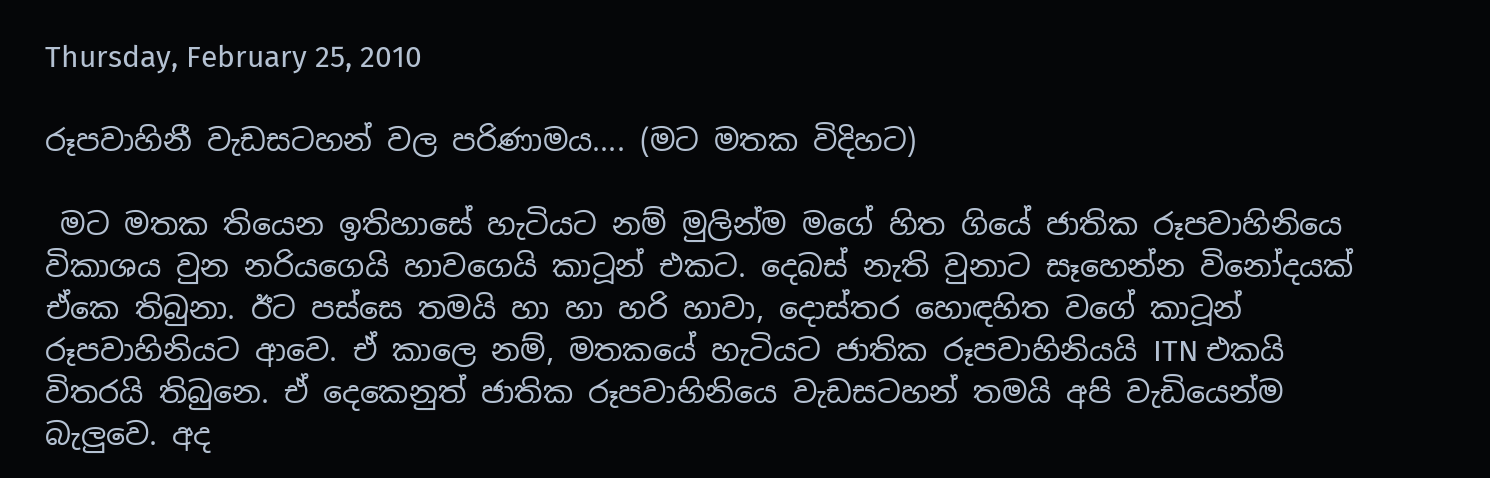Thursday, February 25, 2010

රූපවාහිනී වැඩසටහන් වල පරිණාමය.... (මට මතක විදිහට)

 මට මතක තියෙන ඉතිහාසේ හැටියට නම් මුලින්ම මගේ හිත ගියේ ජාතික රූපවාහිනියෙ විකාශය වුන නරියගෙයි හාවගෙයි කාටූන් එකට. දෙබස් නැති වුනාට සෑහෙන්න විනෝදයක් ඒකෙ තිබුනා. ඊට පස්සෙ තමයි හා හා හරි හාවා, දොස්තර හොඳහිත වගේ කාටූන් රූපවාහිනියට ආවෙ. ඒ කාලෙ නම්, මතකයේ හැටියට ජාතික රූපවාහිනියයි ITN එකයි විතරයි තිබුනෙ. ඒ දෙකෙනුත් ජාතික රූපවාහිනියෙ වැඩසටහන් තමයි අපි වැඩියෙන්ම බැලුවෙ. අද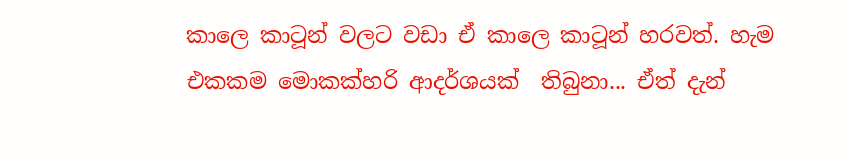කාලෙ කාටූන් වලට වඩා ඒ කාලෙ කාටූන් හරවත්. හැම එකකම මොකක්හරි ආදර්ශයක්  තිබුනා... ඒත් දැන්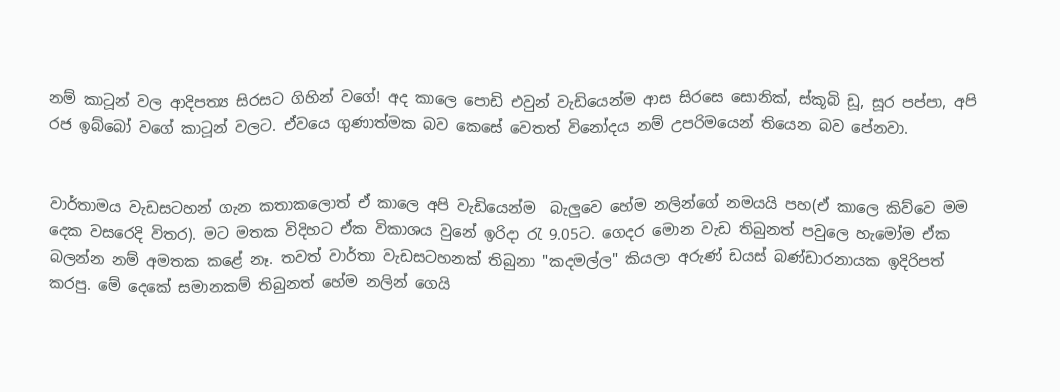නම් කාටූන් වල ආදිපත්‍ය සිරසට ගිහින් වගේ! අද කාලෙ පොඩි එවුන් වැඩියෙන්ම ආස සිරසෙ සොනික්, ස්කූබි ඩූ, සූර පප්පා, අපි රජ ඉබ්බෝ වගේ කාටූන් වලට. ඒවයෙ ගුණාත්මක බව කෙසේ වෙතත් විනෝදය නම් උපරිමයෙන් තියෙන බව පේනවා.


වාර්තාමය වැඩසටහන් ගැන කතාකලොත් ඒ කාලෙ අපි වැඩියෙන්ම  බැලුවෙ හේම නලින්ගේ නමයයි පහ(ඒ කාලෙ කිව්වෙ මම දෙක වසරෙදි විතර). මට මතක විදිහට ඒක විකාශය වුනේ ඉරිදා ‍රැ 9.05ට. ගෙදර මොන වැඩ තිබුනත් පවුලෙ හැමෝම ඒක බලන්න නම් අමතක කළේ නෑ. තවත් වාර්තා වැඩසටහනක් තිබුනා "කදමල්ල" කියලා අරුණ් ඩයස් බණ්ඩාරනායක ඉදිරිපත් කරපු. මේ දෙකේ සමානකම් තිබුනත් හේම නලින් ගෙයි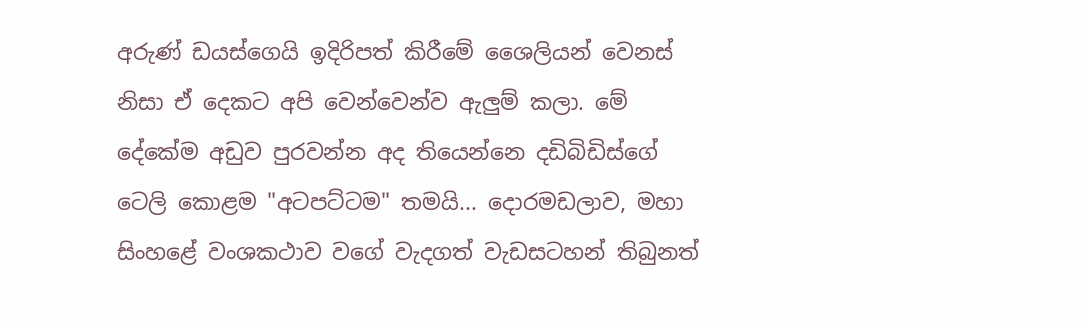අරුණ් ඩයස්ගෙයි ඉදිරිපත් කිරීමේ ශෛලියන් වෙනස් නිසා ඒ දෙකට අපි වෙන්වෙන්ව ඇලුම් කලා. මේ දේකේම අඩුව පුරවන්න අද තියෙන්නෙ දඩිබිඩිස්ගේ ටෙලි කොළම "අටපට්ටම" තමයි... දොරමඩලාව, මහා සිංහළේ වංශකථාව වගේ වැදගත් වැඩසටහන් තිබුනත්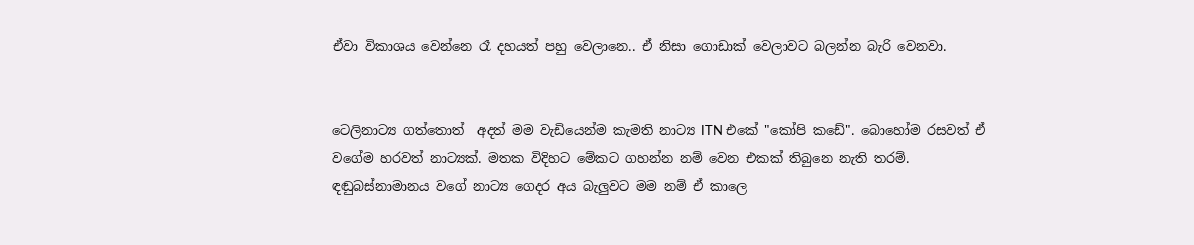ඒවා විකාශය වෙන්නෙ රෑ දහයත් පහු වෙලානෙ.. ඒ නිසා ගොඩාක් වෙලාවට බලන්න බැරි වෙනවා.


ටෙලිනාට්‍ය ගත්තොත්  අදත් මම වැඩියෙන්ම කැමති නාට්‍ය ITN එකේ "කෝපි කඩේ". බොහෝම රසවත් ඒ වගේම හරවත් නාට්‍යක්. මතක විදිහට මේකට ගහන්න නම් වෙන එකක් තිබුනෙ නැති තරම්. ඳඬුබස්නාමානය වගේ නාට්‍ය ගෙදර අය බැලුවට මම නම් ඒ කාලෙ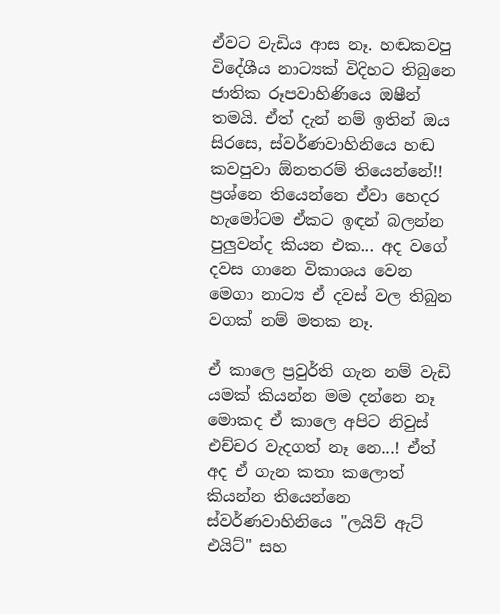ඒවට වැඩිය ආස නෑ. හඬකවපු විදේශීය නාට්‍යක් විදිහට තිබුනෙ ජාතික රූපවාහිණියෙ ඔෂීන් තමයි. ඒත් දැන් නම් ඉතින් ඔය සිරසෙ, ස්වර්ණවාහිනියෙ හඬ කවපුවා ඕනතරම් තියෙන්නේ!! ප්‍රශ්නෙ තියෙන්නෙ ඒවා හෙදර හැමෝටම ඒකට ඉඳන් බලන්න පුලුවන්ද කියන එක... අද වගේ දවස ගානෙ විකාශය වෙන මෙගා නාට්‍ය ඒ දවස් වල තිබුන වගක් නම් මතක නෑ.

ඒ කාලෙ ප්‍රවුර්ති ගැන නම් වැඩි යමක් කියන්න මම දන්නෙ නෑ මොකද ඒ කාලෙ අපිට නිවුස් එච්චර වැදගත් නෑ නෙ...! ඒත් අද ඒ ගැන කතා කලොත් කියන්න තියෙන්නෙ ස්වර්ණවාහිනියෙ "ලයිව් ඇට් එයිට්" සහ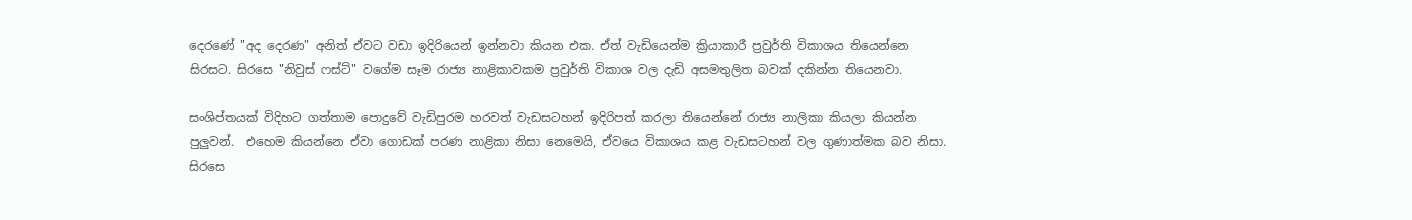දෙරණේ "අද දෙරණ" අනිත් ඒවට වඩා ඉදිරියෙන් ඉන්නවා කියන එක. ඒත් වැඩියෙන්ම ක්‍රියාකාරී ප්‍රවුර්ති විකාශය තියෙන්නෙ සිරසට. සිරසෙ "නිවුස් ෆස්ට්" වගේම සෑම රාජ්‍ය නාළිකාවකම ප්‍රවුර්ති විකාශ වල දැඩි අසමතුලිත බවක් දකින්න තියෙනවා.

සංශිප්තයක් විදිහට ගත්තාම පොදුවේ වැඩිපුරම හරවත් වැඩසටහන් ඉදිරිපත් කරලා තියෙන්නේ රාජ්‍ය නාලිකා කියලා කියන්න පුලුවන්.  එහෙම කියන්නෙ ඒවා ගොඩක් පරණ නාළිකා නිසා නෙමෙයි, ඒවයෙ විකාශය කළ වැඩසටහන් වල ගුණාත්මක බව නිසා. සිරසෙ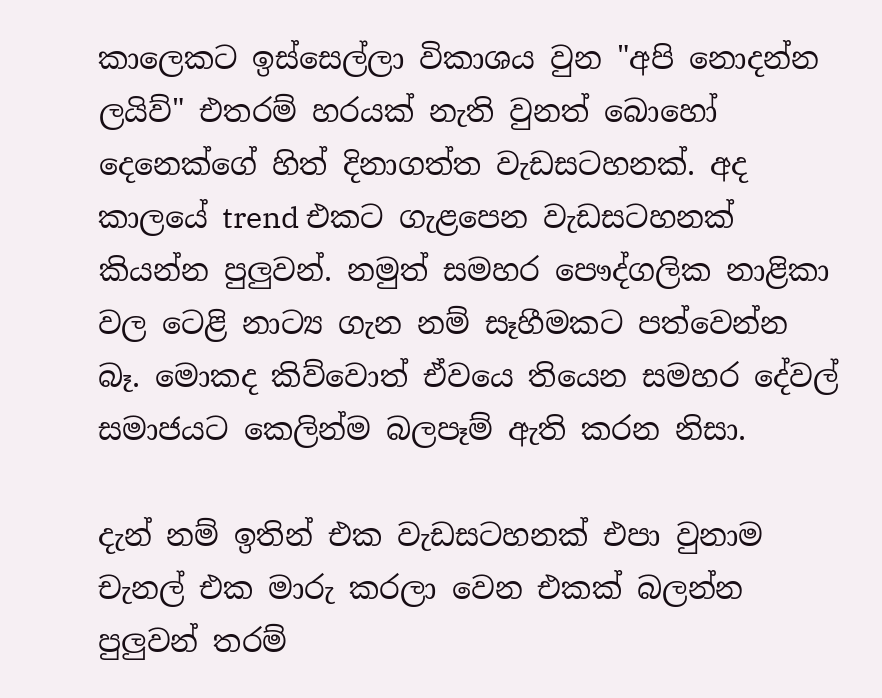කාලෙකට ඉස්සෙල්ලා විකාශය වුන "අපි නොදන්න ලයිව්" එතරම් හරයක් නැති වුනත් බොහෝ දෙනෙක්ගේ හිත් දිනාගත්ත වැඩසටහනක්. අද කාලයේ trend එකට ගැළපෙන වැඩසටහනක් කියන්න පුලුවන්. නමුත් සමහර පෞද්ගලික නාළිකා වල ටෙළි නාට්‍ය ගැන නම් සෑහීමකට පත්වෙන්න බෑ. මොකද කිව්වොත් ඒවයෙ තියෙන සමහර දේවල් සමාජයට කෙලින්ම බලපෑම් ඇති කරන නිසා.

දැන් නම් ඉතින් එක වැඩසටහනක් එපා වුනාම චැනල් එක මාරු කරලා වෙන එකක් බලන්න පුලුවන් තරම්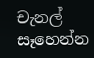චැනල් සෑහෙන්න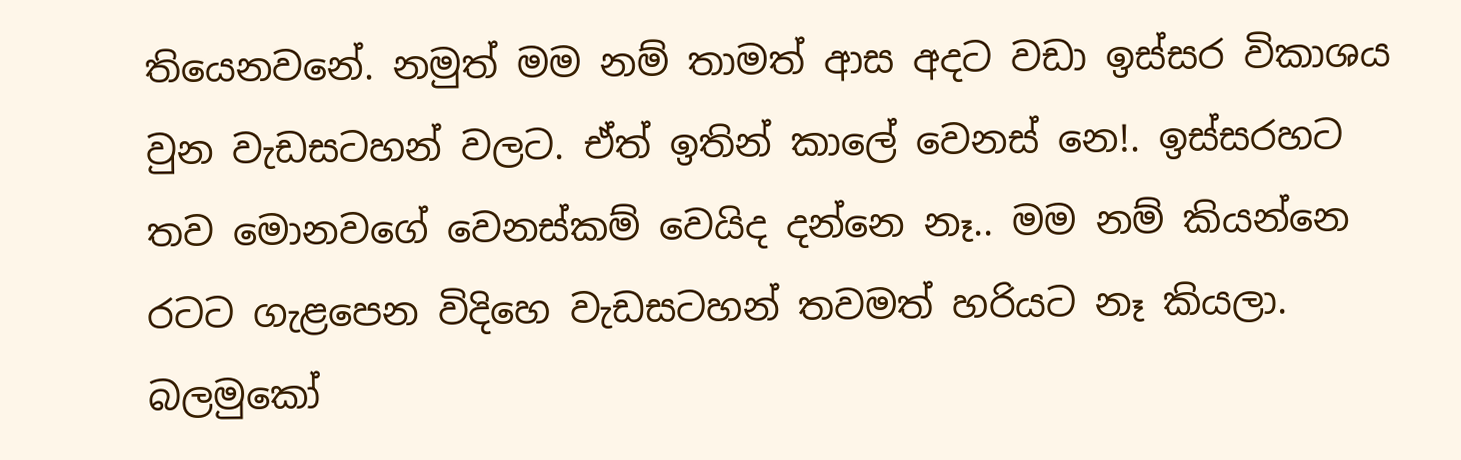තියෙනවනේ. නමුත් මම නම් තාමත් ආස අදට වඩා ඉස්සර විකාශය වුන වැඩසටහන් වලට. ඒත් ඉතින් කාලේ වෙනස් නෙ!. ඉස්සරහට තව මොනවගේ වෙනස්කම් වෙයිද දන්නෙ නෑ.. මම නම් කියන්නෙ රටට ගැළපෙන විදිහෙ වැඩසටහන් තවමත් හරියට නෑ කියලා. බලමුකෝ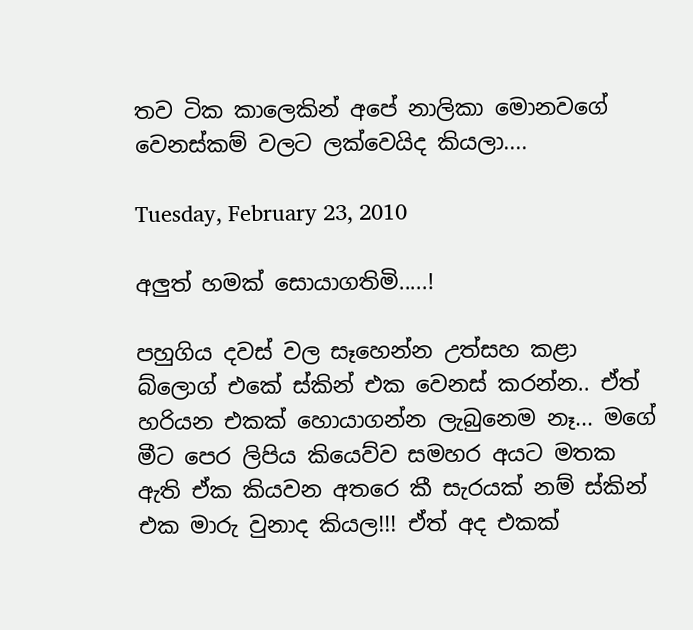තව ටික කාලෙකින් අපේ නාලිකා මොනවගේ වෙනස්කම් වලට ලක්වෙයිද කියලා....

Tuesday, February 23, 2010

අලුත් හමක් සොයාගතිමි.....!

පහුගිය දවස් වල සෑහෙන්න උත්සහ කළා බ්ලොග් එකේ ස්කින් එක වෙනස් කරන්න.. ඒත් හරියන එකක් හොයාගන්න ලැබුනෙම නෑ... මගේ මීට පෙර ලිපිය කියෙව්ව සමහර අයට මතක ඇති ඒක කියවන අතරෙ කී සැරයක් නම් ස්කින් එක මාරු වුනාද කියල!!! ඒත් අද එකක්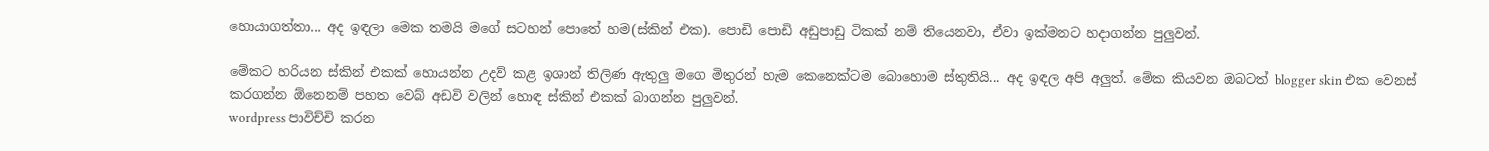හොයාගත්තා... අද ඉඳලා මෙක තමයි මගේ සටහන් පොතේ හම(ස්කින් එක). පොඩි පොඩි අඩුපාඩු ටිකක් නම් තියෙනවා, ඒවා ඉක්මනට හදාගන්න පුලුවන්.

මේකට හරියන ස්කින් එකක් හොයන්න උදව් කළ ඉශාන් තිලිණ ඇතුලු මගෙ මිතුරන් හැම කෙනෙක්ටම බොහොම ස්තුතියි... අද ඉඳල අපි අලුත්. මේක කියවන ඔබටත් blogger skin එක වෙනස් කරගන්න ඕනෙනම් පහත වෙබ් අඩවි වලින් හොඳ ස්කින් එකක් බාගන්න පුලුවන්.
wordpress පාවිච්චි කරන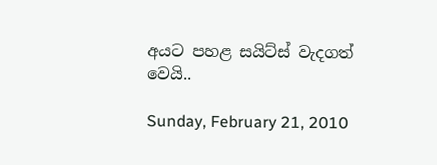අයට පහළ සයිට්ස් වැදගත් වෙයි..

Sunday, February 21, 2010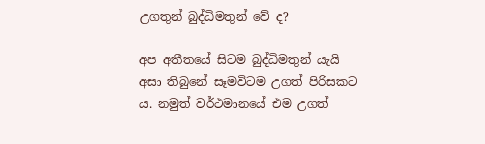උගතුන් බුද්ධිමතුන් වේ ද?

අප අතීතයේ සිටම බුද්ධිමතුන් යැයි අසා තිබුනේ සෑමවිටම උගත් පිරිසකට ය. නමුත් වර්ථමානයේ එම උගත්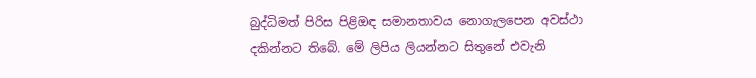බුද්ධිමත් පිරිස පිළිඔඳ සමානතාවය නොගැලපෙන අවස්ථා දකින්නට තිබේ. මේ ලිපිය ලියන්නට සිතුනේ එවැනි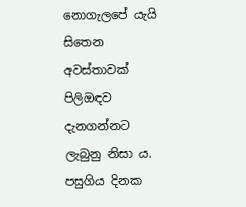නොගැලපේ යැයි සිතෙන අවස්තාවක් පිලිඔඳව දැනගන්නට ලැබුනු නිසා ය. පසුගිය දිනක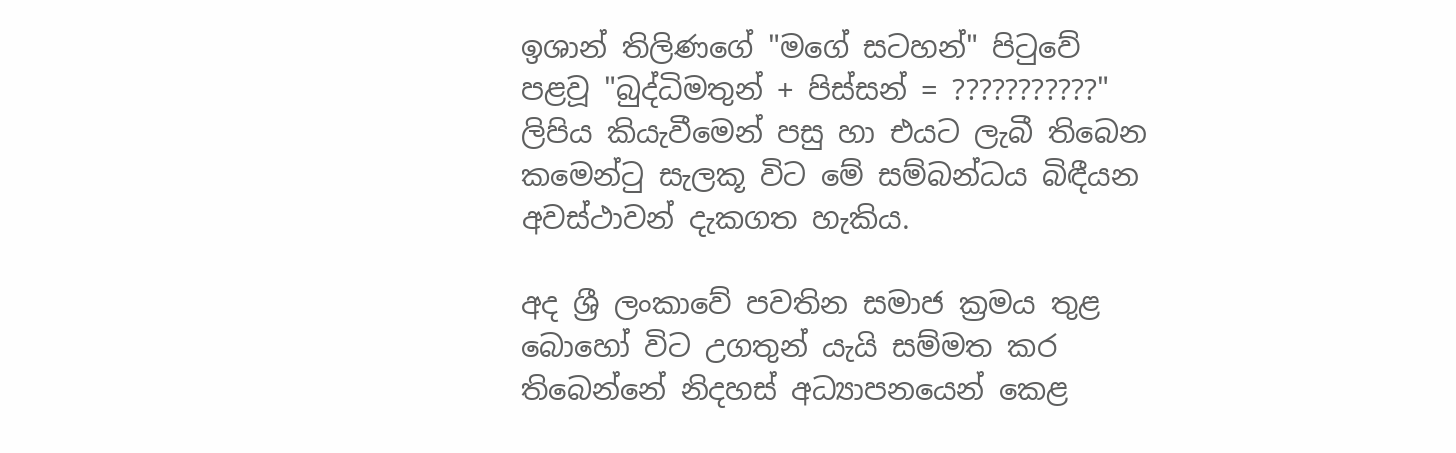ඉශාන් තිලිණගේ "මගේ සටහන්" පි‍ටුවේ පළවූ "බුද්ධිමතුන් + පිස්සන් = ???????????" ලිපිය කියැවීමෙන් පසු හා එයට ලැබී තිබෙන කමෙන්‍ටු සැලකූ විට මේ සම්බන්ධය බිඳීයන අවස්ථාවන් දැකගත හැකිය.

අද ශ්‍රී ලංකාවේ පවතින සමාජ ක්‍රමය තුළ බොහෝ විට උගතුන් යැයි සම්මත කර තිබෙන්නේ නිදහස් අධ්‍යාපනයෙන් කෙළ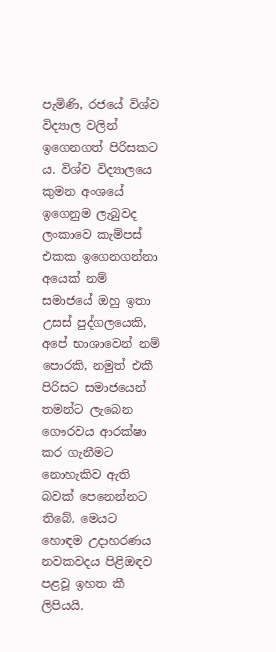පැමිණි, රජයේ විශ්ව විද්‍යාල වලින් ඉගෙනගත් පිරිසකට ය. විශ්ව විද්‍යාලයෙ කුමන අංශයේ ඉගෙනුම ලැබුවද ලංකාවෙ කැම්පස් එකක ඉගෙනගන්නා අයෙක් නම් සමාජයේ ඔහු ඉතා උසස් පුද්ගලයෙකි, අපේ භාශාවෙන් නම් පොරකි, නමුත් එකී පිරිසට සමාජයෙන් තමන්ට ලැබෙන ගෞරවය ආරක්ෂා කර ගැනීමට නොහැකිව ඇති බවක් පෙනෙන්නට තිබේ. මෙයට හොඳම උදාහරණය නවකවදය පිළිඔඳව පළවූ ඉහත කී ලිපියයි.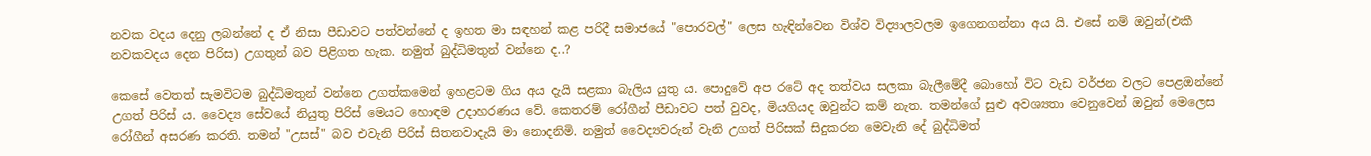නවක වදය දෙනු ලබන්නේ ද ඒ නිසා පීඩාවට පත්වන්නේ ද ඉහත මා සඳහන් කළ පරිදී සමාජයේ "පොරවල්" ලෙස හැඳින්වෙන විශ්ව විද්‍යාලවලම ඉගෙනගන්නා අය යි. එසේ නම් ඔවුන්(එකී නවකවදය දෙන පිරිස) උගතුන් බව පිළිගත හැක. නමුත් බුද්ධිමතුන් වන්නෙ ද..?

කෙසේ වෙතත් සැමවිටම බුද්ධිමතුන් වන්නෙ උගත්කමෙන් ඉහළටම ගිය අය දැයි සළකා බැලිය යුතු ය. පොදුවේ අප රටේ අද තත්වය සලකා බැලීමේදී බොහෝ විට වැඩ වර්ජන වලට පෙළඔන්නේ උගත් පිරිස් ය. වෛද්‍ය සේවයේ නියුතු පිරිස් මෙයට හොඳම උදාහරණය වේ. කෙතරම් රෝගීන් පීඩාවට පත් වුවද, මියගියද ඔවුන්ට කම් නැත. තමන්ගේ සුළු අවශ්‍යතා වෙනුවෙන් ඔවුන් මෙලෙස රෝගීන් අසරණ කරති. තමන් "උසස්" බව එවැනි පිරිස් සිතනවාදැයි මා නොදනිමි. නමුත් වෛද්‍යවරුන් වැනි උගත් පිරිසක් සිදුකරන මෙවැනි දේ බුද්ධිමත්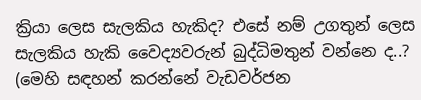ක්‍රියා ලෙස සැලකිය හැකිද? එසේ නම් උගතුන් ලෙස සැලකිය හැකි වෛද්‍යවරුන් බුද්ධිමතුන් වන්නෙ ද..? (මෙහි සඳහන් කරන්නේ වැඩවර්ජන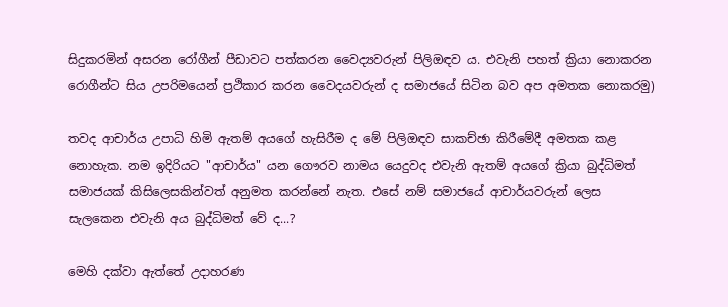සිදුකරමින් අසරන රෝගීන් පීඩාවට පත්කරන වෛද්‍යවරුන් පිලිඔඳව ය. එවැනි පහත් ක්‍රියා නොකරන රොගීන්ට සිය උපරිමයෙන් ප්‍රථිකාර කරන වෛදයවරුන් ද සමාජයේ සිටින බව අප අමතක නොකරමු)

තවද ආචාර්ය උපාධි හිමි ඇතම් අයගේ හැසිරීම ද මේ පිලිඔඳව සාකච්ඡා කිරීමේදී අමතක කළ නොහැක. නම ඉදිරියට "ආචාර්ය" යන ගෞරව නාමය යෙදුවද එවැනි ඇතම් අයගේ ක්‍රියා බුද්ධිමත් සමාජයක් කිසිලෙසකින්වත් අනුමත කරන්නේ නැත. එසේ නම් සමාජයේ ආචාර්යවරුන් ලෙස සැලකෙන එවැනි අය බුද්ධිමත් වේ ද...?

මෙහි දක්වා ඇත්තේ උදාහරණ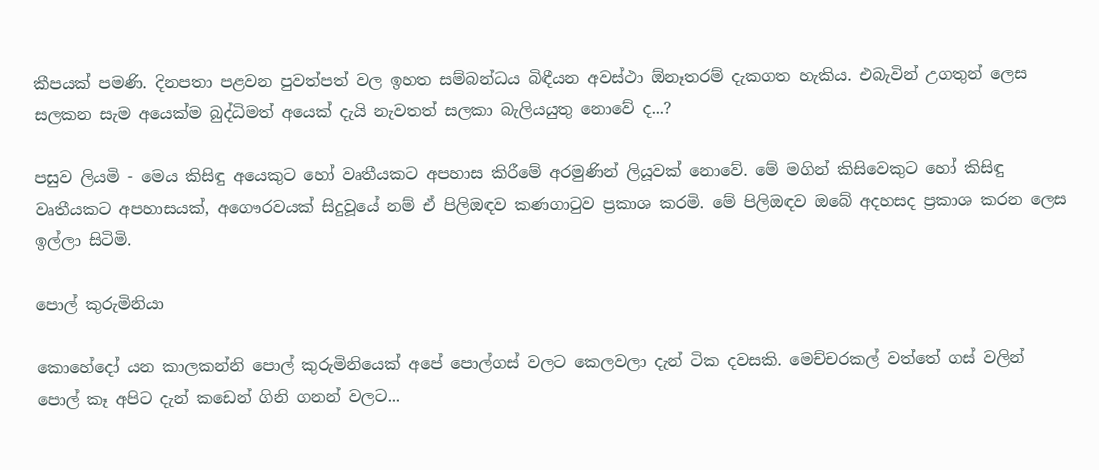කීපයක් පමණි. දිනපතා පළවන පුවත්පත් වල ඉහත සම්බන්ධය බිඳීයන අවස්ථා ඕනෑතරම් දැකගත හැකිය. එබැවින් උගතුන් ලෙස සලකන සැම අයෙක්ම බුද්ධිමත් අයෙක් දැයි නැවතත් සලකා බැලියයුතු නොවේ ද...?

පසුව ලියමි - මෙය කිසිඳු අයෙකුට හෝ වෘතීයකට අපහාස කිරීමේ අරමුණින් ලියූවක් නොවේ. මේ මගින් කිසිවෙකුට හෝ කිසිඳු වෘතීයකට අපහාසයක්, අගෞරවයක් සිදුවූයේ නම් ඒ පිලිඔඳව කණගා‍ටුව ප්‍රකාශ කරමි. මේ පිලිඔඳව ඔබේ අදහසද ප්‍රකාශ කරන ලෙස ඉල්ලා සිටිමි.

පොල් කුරුමිනියා

කොහේදෝ යන කාලකන්නි පොල් කුරුමිනියෙක් අපේ පොල්ගස් වලට කෙලවලා දැන් ටික දවසකි. මෙච්චරකල් වත්තේ ගස් වලින් පොල් කෑ අපිට දැන් කඩෙන් ගිනි ගනන් වලට...